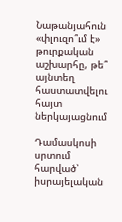Նաթանյահուն «փլուզո՞ւմ է» թուրքական աշխարհը, թե՞ այնտեղ հաստատվելու հայտ ներկայացնում

Դամասկոսի սրտում հարված՝ իսրայելական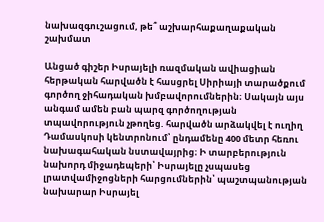նախազգուշացում, թե՞ աշխարհաքաղաքական շախմատ

Անցած գիշեր Իսրայելի ռազմական ավիացիան հերթական հարվածն է հասցրել Սիրիայի տարածքում գործող ջիհադական խմբավորումներին։ Սակայն այս անգամ ամեն բան պարզ գործողության տպավորություն չթողեց. հարվածն արձակվել է ուղիղ Դամասկոսի կենտրոնում՝ ընդամենը 400 մետր հեռու նախագահական նստավայրից։ Ի տարբերություն նախորդ միջադեպերի՝ Իսրայելը չսպասեց լրատվամիջոցների հարցումներին՝ պաշտպանության նախարար Իսրայել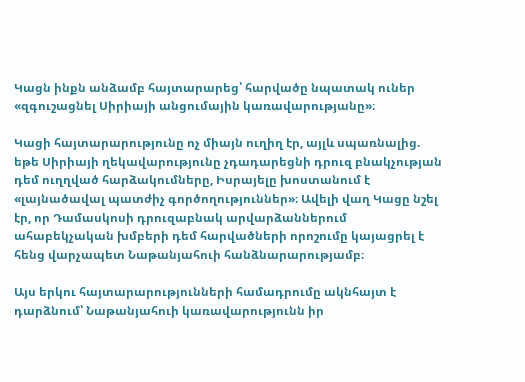Կացն ինքն անձամբ հայտարարեց՝ հարվածը նպատակ ուներ «զգուշացնել Սիրիայի անցումային կառավարությանը»։

Կացի հայտարարությունը ոչ միայն ուղիղ էր, այլև սպառնալից. եթե Սիրիայի ղեկավարությունը չդադարեցնի դրուզ բնակչության դեմ ուղղված հարձակումները, Իսրայելը խոստանում է «լայնածավալ պատժիչ գործողություններ»։ Ավելի վաղ Կացը նշել էր, որ Դամասկոսի դրուզաբնակ արվարձաններում ահաբեկչական խմբերի դեմ հարվածների որոշումը կայացրել է հենց վարչապետ Նաթանյահուի հանձնարարությամբ։

Այս երկու հայտարարությունների համադրումը ակնհայտ է դարձնում՝ Նաթանյահուի կառավարությունն իր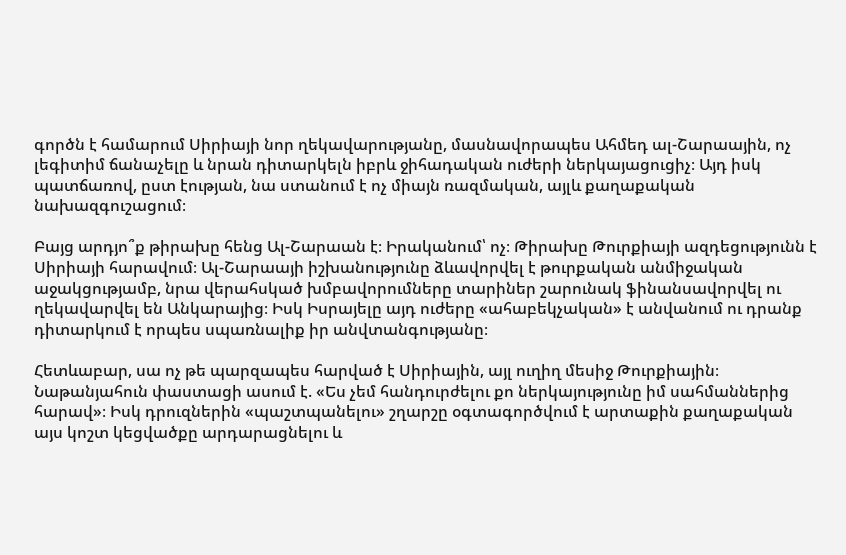գործն է համարում Սիրիայի նոր ղեկավարությանը, մասնավորապես Ահմեդ ալ-Շարաային, ոչ լեգիտիմ ճանաչելը և նրան դիտարկելն իբրև ջիհադական ուժերի ներկայացուցիչ։ Այդ իսկ պատճառով, ըստ էության, նա ստանում է ոչ միայն ռազմական, այլև քաղաքական նախազգուշացում։

Բայց արդյո՞ք թիրախը հենց Ալ-Շարաան է։ Իրականում՝ ոչ։ Թիրախը Թուրքիայի ազդեցությունն է Սիրիայի հարավում։ Ալ-Շարաայի իշխանությունը ձևավորվել է թուրքական անմիջական աջակցությամբ, նրա վերահսկած խմբավորումները տարիներ շարունակ ֆինանսավորվել ու ղեկավարվել են Անկարայից։ Իսկ Իսրայելը այդ ուժերը «ահաբեկչական» է անվանում ու դրանք դիտարկում է որպես սպառնալիք իր անվտանգությանը։

Հետևաբար, սա ոչ թե պարզապես հարված է Սիրիային, այլ ուղիղ մեսիջ Թուրքիային։ Նաթանյահուն փաստացի ասում է. «Ես չեմ հանդուրժելու քո ներկայությունը իմ սահմաններից հարավ»։ Իսկ դրուզներին «պաշտպանելու» շղարշը օգտագործվում է արտաքին քաղաքական այս կոշտ կեցվածքը արդարացնելու և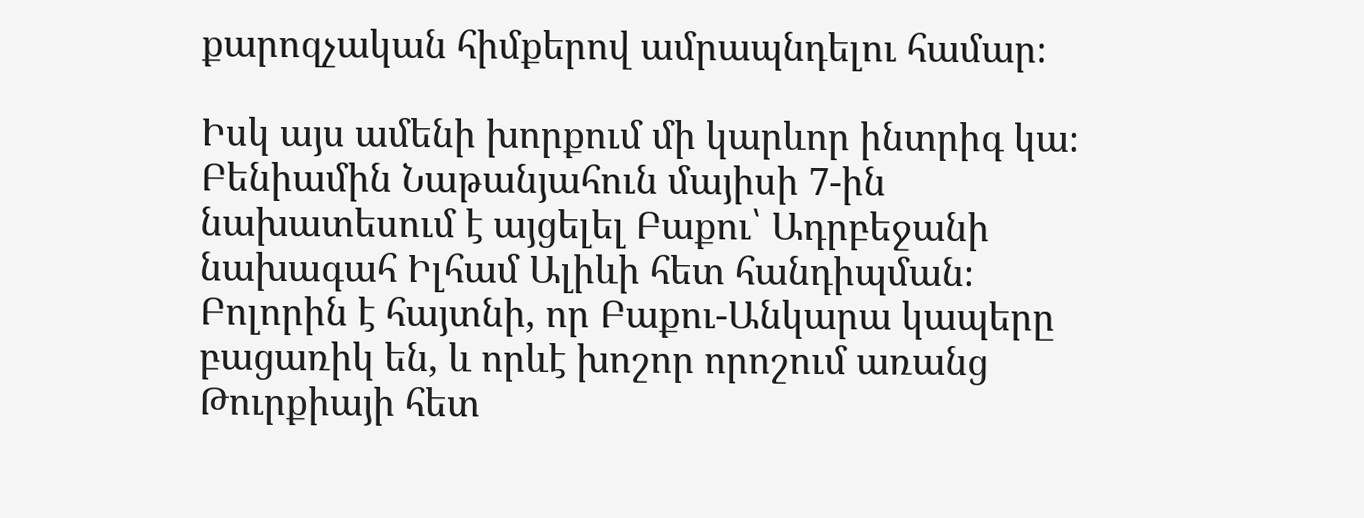քարոզչական հիմքերով ամրապնդելու համար։

Իսկ այս ամենի խորքում մի կարևոր ինտրիգ կա։ Բենիամին Նաթանյահուն մայիսի 7-ին նախատեսում է այցելել Բաքու՝ Ադրբեջանի նախագահ Իլհամ Ալիևի հետ հանդիպման։ Բոլորին է հայտնի, որ Բաքու-Անկարա կապերը բացառիկ են, և որևէ խոշոր որոշում առանց Թուրքիայի հետ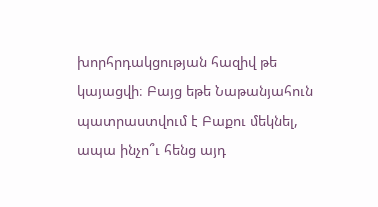խորհրդակցության հազիվ թե կայացվի։ Բայց եթե Նաթանյահուն պատրաստվում է Բաքու մեկնել, ապա ինչո՞ւ հենց այդ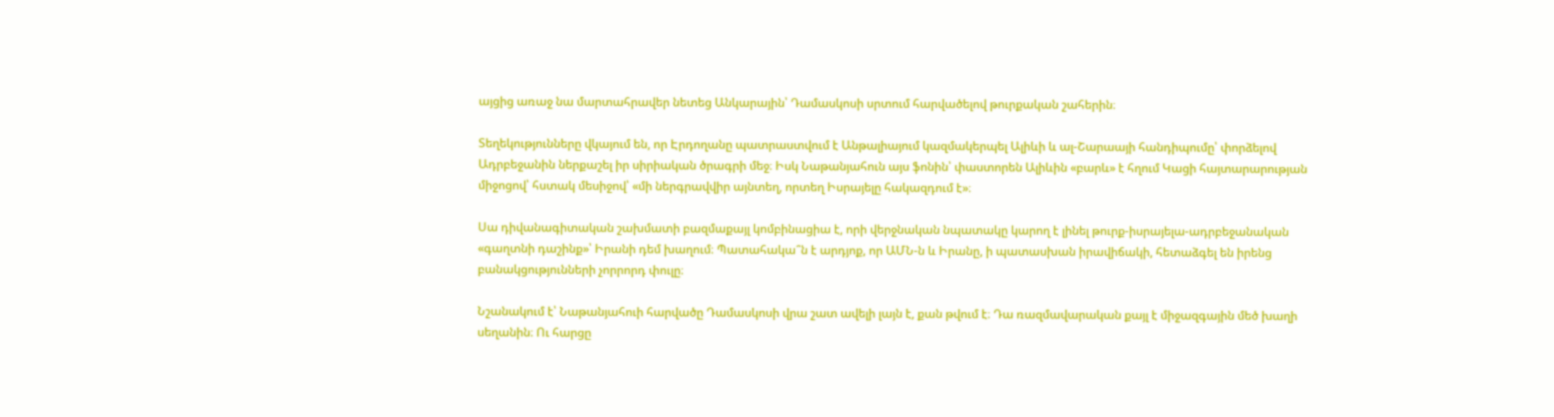այցից առաջ նա մարտահրավեր նետեց Անկարային՝ Դամասկոսի սրտում հարվածելով թուրքական շահերին։

Տեղեկությունները վկայում են, որ Էրդողանը պատրաստվում է Անթալիայում կազմակերպել Ալիևի և ալ-Շարաայի հանդիպումը՝ փորձելով Ադրբեջանին ներքաշել իր սիրիական ծրագրի մեջ։ Իսկ Նաթանյահուն այս ֆոնին՝ փաստորեն Ալիևին «բարև» է հղում Կացի հայտարարության միջոցով՝ հստակ մեսիջով՝ «մի ներգրավվիր այնտեղ, որտեղ Իսրայելը հակազդում է»։

Սա դիվանագիտական շախմատի բազմաքայլ կոմբինացիա է, որի վերջնական նպատակը կարող է լինել թուրք-իսրայելա-ադրբեջանական «գաղտնի դաշինք»՝ Իրանի դեմ խաղում։ Պատահակա՞ն է արդյոք, որ ԱՄՆ-ն և Իրանը, ի պատասխան իրավիճակի, հետաձգել են իրենց բանակցությունների չորրորդ փուլը։

Նշանակում է՝ Նաթանյահուի հարվածը Դամասկոսի վրա շատ ավելի լայն է, քան թվում է։ Դա ռազմավարական քայլ է միջազգային մեծ խաղի սեղանին։ Ու հարցը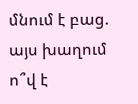մնում է բաց. այս խաղում ո՞վ է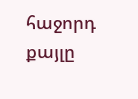հաջորդ քայլը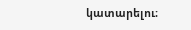կատարելու։